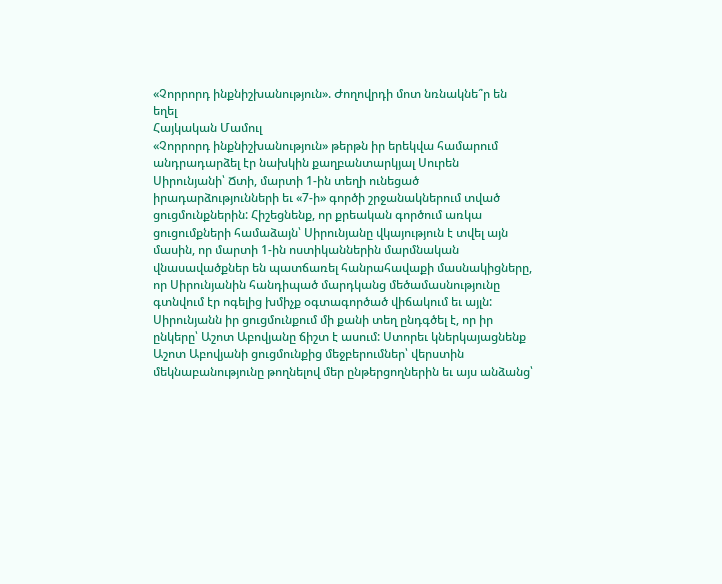«Չորրորդ ինքնիշխանություն». Ժողովրդի մոտ նռնակնե՞ր են եղել
Հայկական Մամուլ
«Չորրորդ ինքնիշխանություն» թերթն իր երեկվա համարում անդրադարձել էր նախկին քաղբանտարկյալ Սուրեն Սիրունյանի՝ Ճտի, մարտի 1-ին տեղի ունեցած իրադարձությունների եւ «7-ի» գործի շրջանակներում տված ցուցմունքներին: Հիշեցնենք, որ քրեական գործում առկա ցուցումքների համաձայն՝ Սիրունյանը վկայություն է տվել այն մասին, որ մարտի 1-ին ոստիկաններին մարմնական վնասավածքներ են պատճառել հանրահավաքի մասնակիցները, որ Սիրունյանին հանդիպած մարդկանց մեծամասնությունը գտնվում էր ոգելից խմիչք օգտագործած վիճակում եւ այլն: Սիրունյանն իր ցուցմունքում մի քանի տեղ ընդգծել է, որ իր ընկերը՝ Աշոտ Աբովյանը ճիշտ է ասում: Ստորեւ կներկայացնենք Աշոտ Աբովյանի ցուցմունքից մեջբերումներ՝ վերստին մեկնաբանությունը թողնելով մեր ընթերցողներին եւ այս անձանց՝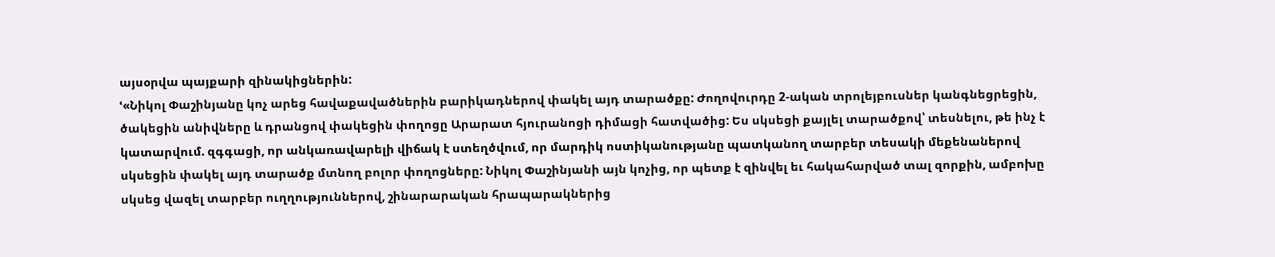այսօրվա պայքարի զինակիցներին:
ՙ«Նիկոլ Փաշինյանը կոչ արեց հավաքավածներին բարիկադներով փակել այդ տարածքը: Ժողովուրդը 2-ական տրոլեյբուսներ կանգնեցրեցին, ծակեցին անիվները և դրանցով փակեցին փողոցը Արարատ հյուրանոցի դիմացի հատվածից: Ես սկսեցի քայլել տարածքով՝ տեսնելու, թե ինչ է կատարվում. զգգացի, որ անկառավարելի վիճակ է ստեղծվում, որ մարդիկ ոստիկանությանը պատկանող տարբեր տեսակի մեքենաներով սկսեցին փակել այդ տարածք մտնող բոլոր փողոցները: Նիկոլ Փաշինյանի այն կոչից, որ պետք է զինվել եւ հակահարված տալ զորքին, ամբոխը սկսեց վազել տարբեր ուղղություններով, շինարարական հրապարակներից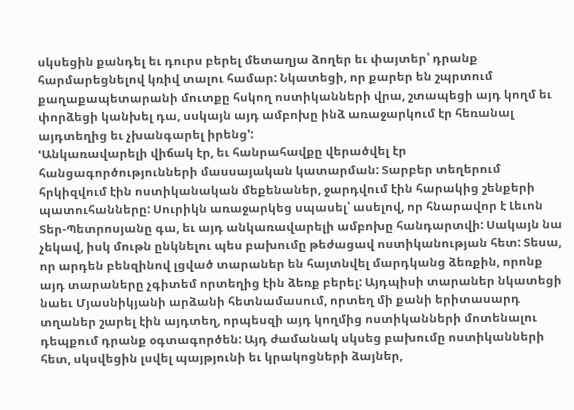սկսեցին քանդել եւ դուրս բերել մետաղյա ձողեր եւ փայտեր՝ դրանք հարմարեցնելով կռիվ տալու համար: Նկատեցի, որ քարեր են շպրտում քաղաքապետարանի մուտքը հսկող ոստիկանների վրա, շտապեցի այդ կողմ եւ փորձեցի կանխել դա, սսկայն այդ ամբոխը ինձ առաջարկում էր հեռանալ այդտեղից եւ չխանգարել իրենց՚:
ՙԱնկառավարելի վիճակ էր, եւ հանրահավքը վերածվել էր հանցագործությունների մասսայական կատարման: Տարբեր տեղերում հրկիզվում էին ոստիկանական մեքենաներ, ջարդվում էին հարակից շենքերի պատուհանները: Սուրիկն առաջարկեց սպասել՝ ասելով, որ հնարավոր է Լեւոն Տեր-Պետրոսյանը գա, եւ այդ անկառավարելի ամբոխը հանդարտվի: Սակայն նա չեկավ, իսկ մութն ընկնելու պես բախումը թեժացավ ոստիկանության հետ: Տեսա, որ արդեն բենզինով լցված տարաներ են հայտնվել մարդկանց ձեռքին, որոնք այդ տարաները չգիտեմ որտեղից էին ձեռք բերել: Այդպիսի տարաներ նկատեցի նաեւ Մյասնիկյանի արձանի հետնամասում, որտեղ մի քանի երիտասարդ տղաներ շարել էին այդտեղ, որպեսզի այդ կողմից ոստիկանների մոտենալու դեպքում դրանք օգտագործեն: Այդ ժամանակ սկսեց բախումը ոստիկանների հետ, սկսվեցին լսվել պայթյունի եւ կրակոցների ձայներ,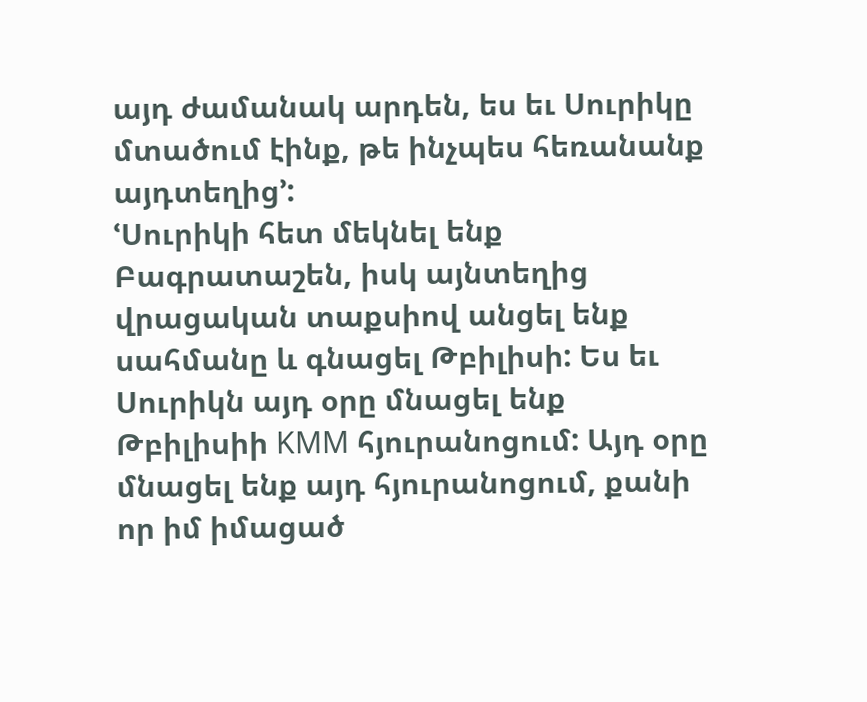այդ ժամանակ արդեն, ես եւ Սուրիկը մտածում էինք, թե ինչպես հեռանանք այդտեղից՚:
ՙՍուրիկի հետ մեկնել ենք Բագրատաշեն, իսկ այնտեղից վրացական տաքսիով անցել ենք սահմանը և գնացել Թբիլիսի: Ես եւ Սուրիկն այդ օրը մնացել ենք Թբիլիսիի KMM հյուրանոցում: Այդ օրը մնացել ենք այդ հյուրանոցում, քանի որ իմ իմացած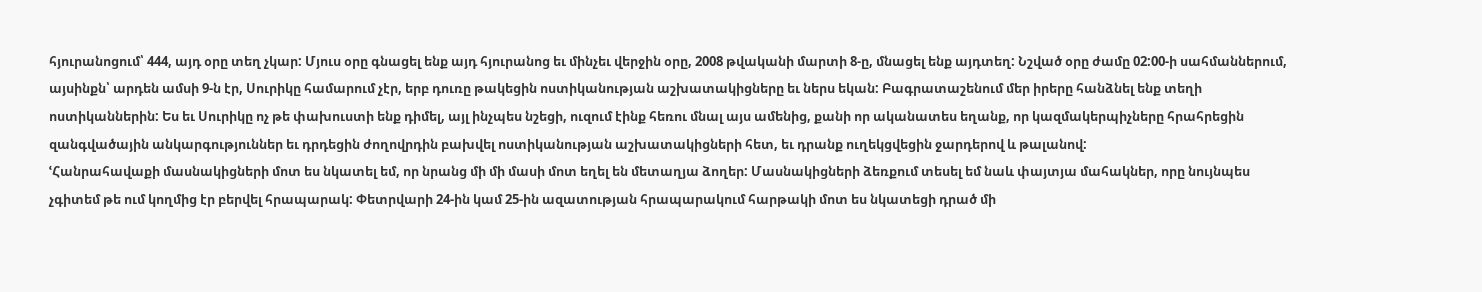հյուրանոցում՝ 444, այդ օրը տեղ չկար: Մյուս օրը գնացել ենք այդ հյուրանոց եւ մինչեւ վերջին օրը, 2008 թվականի մարտի 8-ը, մնացել ենք այդտեղ: Նշված օրը ժամը 02:00-ի սահմաններում, այսինքն՝ արդեն ամսի 9-ն էր, Սուրիկը համարում չէր, երբ դուռը թակեցին ոստիկանության աշխատակիցները եւ ներս եկան: Բագրատաշենում մեր իրերը հանձնել ենք տեղի ոստիկաններին: Ես եւ Սուրիկը ոչ թե փախուստի ենք դիմել, այլ ինչպես նշեցի, ուզում էինք հեռու մնալ այս ամենից, քանի որ ականատես եղանք, որ կազմակերպիչները հրահրեցին զանգվածային անկարգություններ եւ դրդեցին ժողովրդին բախվել ոստիկանության աշխատակիցների հետ, եւ դրանք ուղեկցվեցին ջարդերով և թալանով:
ՙՀանրահավաքի մասնակիցների մոտ ես նկատել եմ, որ նրանց մի մի մասի մոտ եղել են մետաղյա ձողեր: Մասնակիցների ձեռքում տեսել եմ նաև փայտյա մահակներ, որը նույնպես չգիտեմ թե ում կողմից էր բերվել հրապարակ: Փետրվարի 24-ին կամ 25-ին ազատության հրապարակում հարթակի մոտ ես նկատեցի դրած մի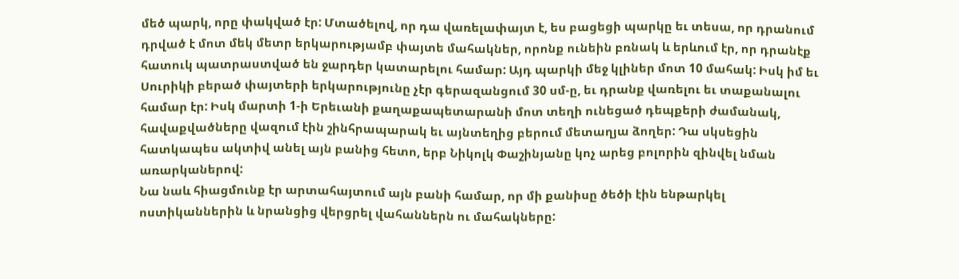մեծ պարկ, որը փակված էր: Մտածելով, որ դա վառելափայտ է, ես բացեցի պարկը եւ տեսա, որ դրանում դրված է մոտ մեկ մետր երկարությամբ փայտե մահակներ, որոնք ունեին բռնակ և երևում էր, որ դրանէք հատուկ պատրաստված են ջարդեր կատարելու համար: Այդ պարկի մեջ կլիներ մոտ 10 մահակ: Իսկ իմ եւ Սուրիկի բերած փայտերի երկարությունը չէր գերազանցում 30 սմ-ը, եւ դրանք վառելու եւ տաքանալու համար էր: Իսկ մարտի 1-ի Երեւանի քաղաքապետարանի մոտ տեղի ունեցած դեպքերի ժամանակ, հավաքվածները վազում էին շինհրապարակ եւ այնտեղից բերում մետաղյա ձողեր: Դա սկսեցին հատկապես ակտիվ անել այն բանից հետո, երբ Նիկոլկ Փաշինյանը կոչ արեց բոլորին զինվել նման առարկաներով:
Նա նաև հիացմունք էր արտահայտում այն բանի համար, որ մի քանիսը ծեծի էին ենթարկել ոստիկաններին և նրանցից վերցրել վահաններն ու մահակները: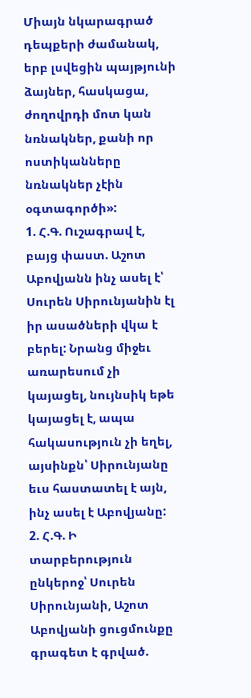Միայն նկարագրած դեպքերի ժամանակ, երբ լսվեցին պայթյունի ձայներ, հասկացա, ժողովրդի մոտ կան նռնակներ, քանի որ ոստիկանները նռնակներ չէին օգտագործի»:
1. Հ.Գ. Ուշագրավ է, բայց փաստ. Աշոտ Աբովյանն ինչ ասել է՝ Սուրեն Սիրունյանին էլ իր ասածների վկա է բերել: Նրանց միջեւ առարեսում չի կայացել, նույնսիկ եթե կայացել է, ապա հակասություն չի եղել, այսինքն՝ Սիրունյանը եւս հաստատել է այն, ինչ ասել է Աբովյանը:
2. Հ.Գ. Ի տարբերություն ընկերոջ՝ Սուրեն Սիրունյանի, Աշոտ Աբովյանի ցուցմունքը գրագետ է գրված.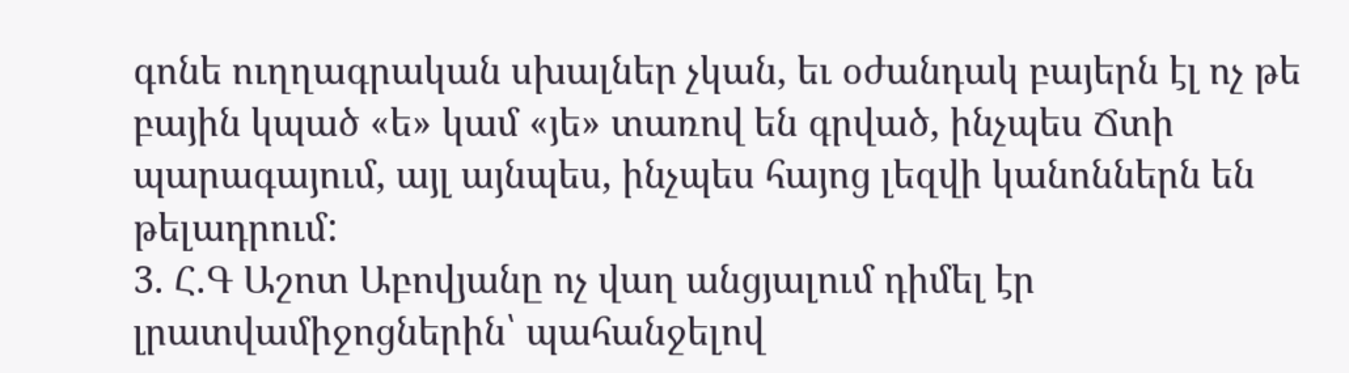գոնե ուղղագրական սխալներ չկան, եւ օժանդակ բայերն էլ ոչ թե բային կպած «ե» կամ «յե» տառով են գրված, ինչպես Ճտի պարագայում, այլ այնպես, ինչպես հայոց լեզվի կանոններն են թելադրում:
3. Հ.Գ Աշոտ Աբովյանը ոչ վաղ անցյալում դիմել էր լրատվամիջոցներին՝ պահանջելով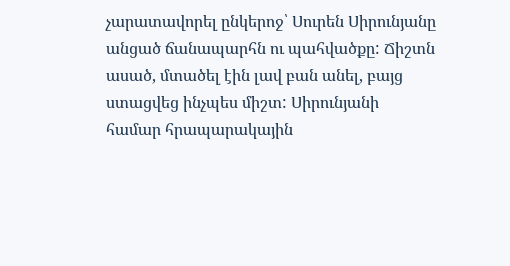չարատավորել ընկերոջ՝ Սուրեն Սիրունյանը անցած ճանապարհն ու պահվածքը: Ճիշտն ասած, մտածել էին լավ բան անել, բայց ստացվեց ինչպես միշտ: Սիրունյանի համար հրապարակային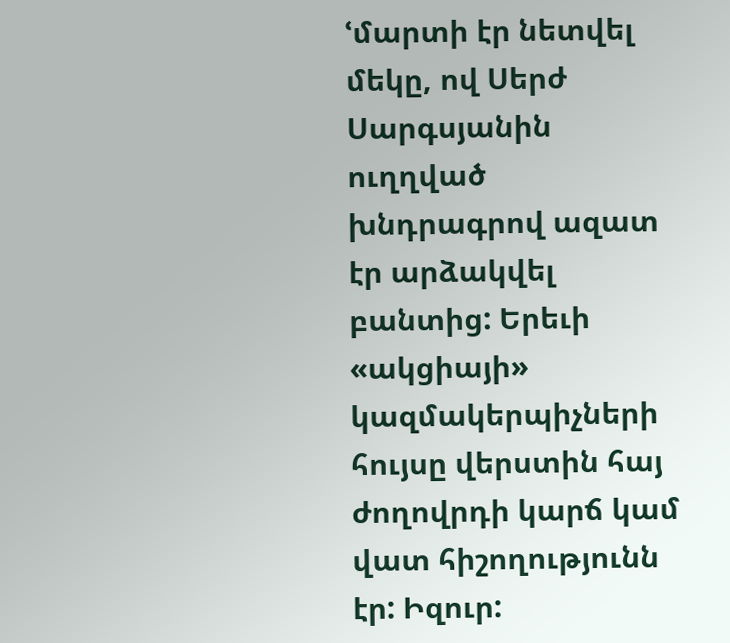ՙմարտի էր նետվել մեկը, ով Սերժ Սարգսյանին ուղղված խնդրագրով ազատ էր արձակվել բանտից: Երեւի «ակցիայի» կազմակերպիչների հույսը վերստին հայ ժողովրդի կարճ կամ վատ հիշողությունն էր: Իզուր: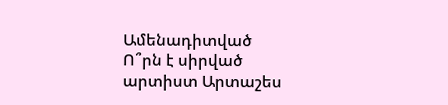Ամենադիտված
Ո՞րն է սիրված արտիստ Արտաշես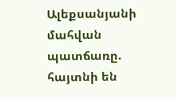Ալեքսանյանի մահվան պատճառը. հայտնի են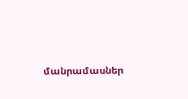մանրամասներ